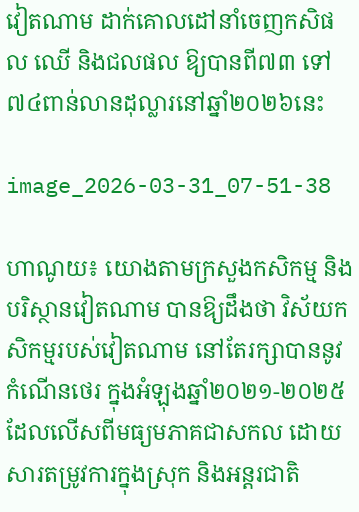វៀតណាម ដាក់គោលដៅនាំចេញកសិផល ឈើ និងជលផល ឱ្យបានពី៧៣ ទៅ៧៤ពាន់លានដុល្លារនៅឆ្នាំ២០២៦នេះ

image_2026-03-31_07-51-38

ហាណូយ៖ យោងតាមក្រសួងកសិកម្ម និងបរិស្ថានវៀតណាម បានឱ្យដឹងថា វិស័យកសិកម្មរបស់វៀតណាម នៅតែរក្សាបាននូវកំណើនថេរ ក្នុងអំឡុងឆ្នាំ២០២១-២០២៥ ដែលលើសពីមធ្យមភាគជាសកល ដោយសារតម្រូវការក្នុងស្រុក និងអន្តរជាតិ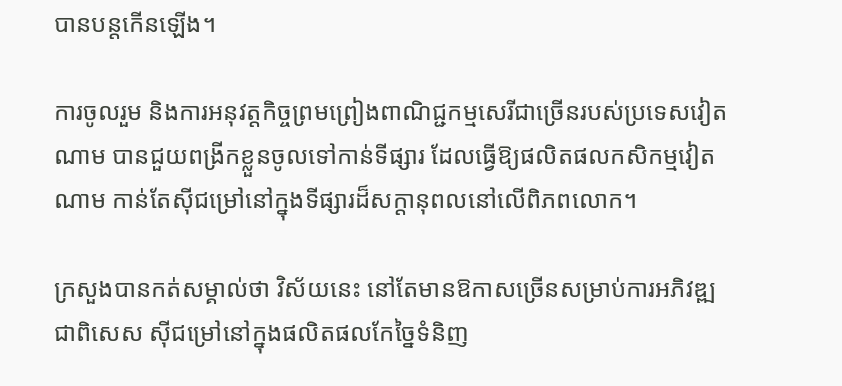បានបន្តកើនឡើង។

ការចូលរួម និងការអនុវត្តកិច្ចព្រមព្រៀងពាណិជ្ជកម្មសេរីជាច្រើនរបស់ប្រទេសវៀតណាម បានជួយពង្រីកខ្លួនចូលទៅកាន់ទីផ្សារ ដែលធ្វើឱ្យផលិតផលកសិកម្មវៀតណាម កាន់តែស៊ីជម្រៅនៅក្នុងទីផ្សារដ៏សក្តានុពលនៅលើពិភពលោក។

ក្រសួងបានកត់សម្គាល់ថា វិស័យនេះ នៅតែមានឱកាសច្រើនសម្រាប់ការអភិវឌ្ឍ ជាពិសេស ស៊ីជម្រៅនៅក្នុងផលិតផលកែច្នៃទំនិញ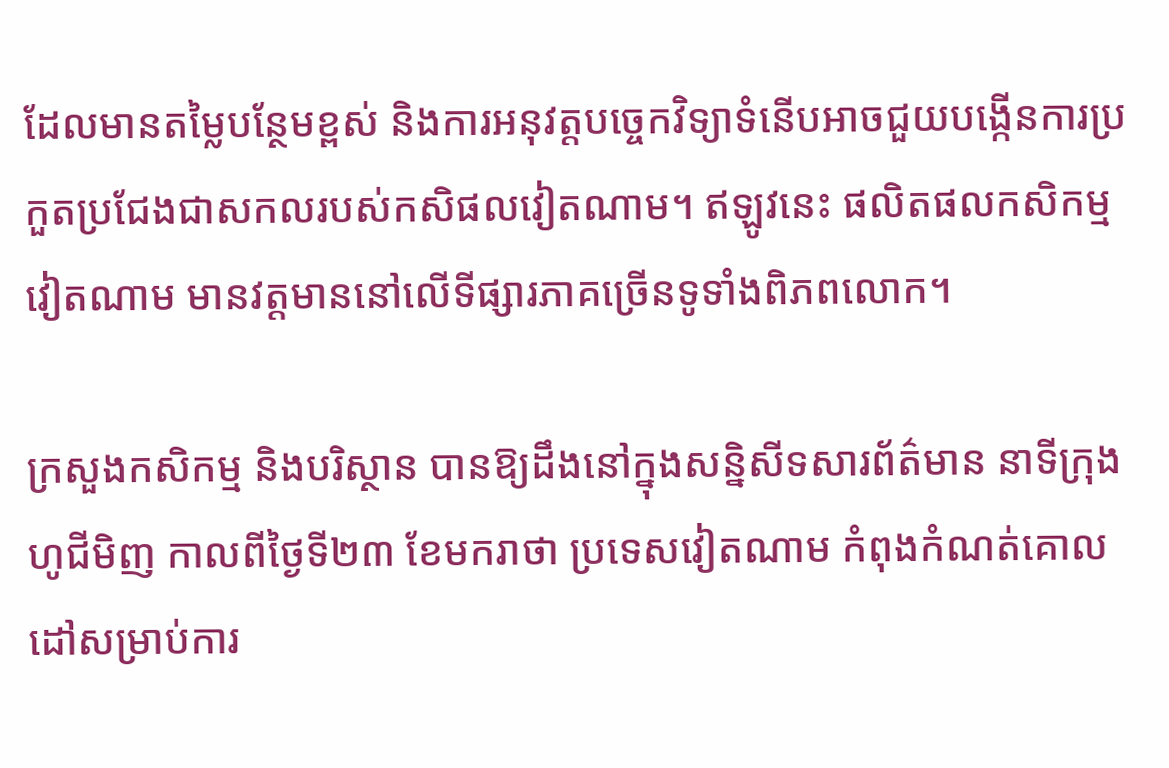ដែលមានតម្លៃបន្ថែមខ្ពស់ និងការអនុវត្តបច្ចេកវិទ្យាទំនើបអាចជួយបង្កើនការប្រកួតប្រជែងជាសកលរបស់កសិផលវៀតណាម។ ឥឡូវនេះ ផលិតផលកសិកម្មវៀតណាម មានវត្តមាននៅលើទីផ្សារភាគច្រើនទូទាំងពិភពលោក។

ក្រសួងកសិកម្ម និងបរិស្ថាន បានឱ្យដឹងនៅក្នុងសន្និសីទសារព័ត៌មាន នាទីក្រុងហូជីមិញ កាលពីថ្ងៃទី២៣ ខែមករាថា ប្រទេសវៀតណាម កំពុងកំណត់គោលដៅសម្រាប់ការ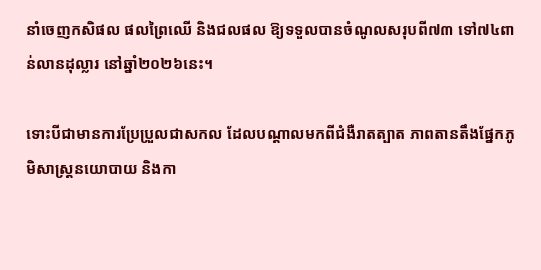នាំចេញកសិផល ផលព្រៃឈើ និងជលផល ឱ្យទទួលបានចំណូលសរុបពី៧៣ ទៅ៧៤ពាន់លានដុល្លារ នៅឆ្នាំ២០២៦នេះ។

ទោះបីជាមានការប្រែប្រួលជាសកល ដែលបណ្តាលមកពីជំងឺរាតត្បាត ភាពតានតឹងផ្នែកភូមិសាស្ត្រនយោបាយ និងកា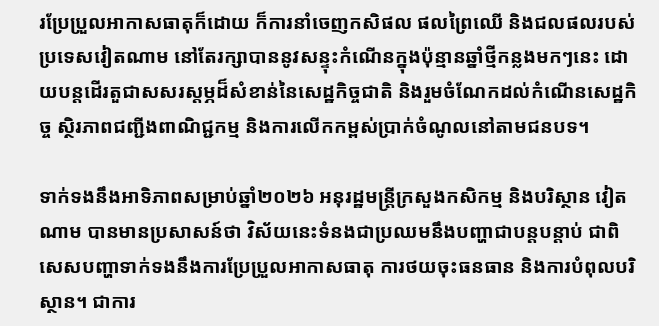រប្រែប្រួលអាកាសធាតុក៏ដោយ ក៏ការនាំចេញកសិផល ផលព្រៃឈើ និងជលផលរបស់ប្រទេសវៀតណាម នៅតែរក្សាបាននូវសន្ទុះកំណើនក្នុងប៉ុន្មានឆ្នាំថ្មីកន្លងមកៗនេះ ដោយបន្តដើរតួជាសសរស្តម្ភដ៏សំខាន់នៃសេដ្ឋកិច្ចជាតិ និងរួមចំណែកដល់កំណើនសេដ្ឋកិច្ច ស្ថិរភាពជញ្ជីងពាណិជ្ជកម្ម និងការលើកកម្ពស់ប្រាក់ចំណូលនៅតាមជនបទ។

ទាក់ទងនឹងអាទិភាពសម្រាប់ឆ្នាំ២០២៦ អនុរដ្ឋមន្ត្រីក្រសួងកសិកម្ម និងបរិស្ថាន វៀតណាម បានមានប្រសាសន៍ថា វិស័យនេះទំនងជាប្រឈមនឹងបញ្ហាជាបន្តបន្តាប់ ជាពិសេសបញ្ហាទាក់ទងនឹងការប្រែប្រួលអាកាសធាតុ ការថយចុះធនធាន និងការបំពុលបរិស្ថាន។ ជាការ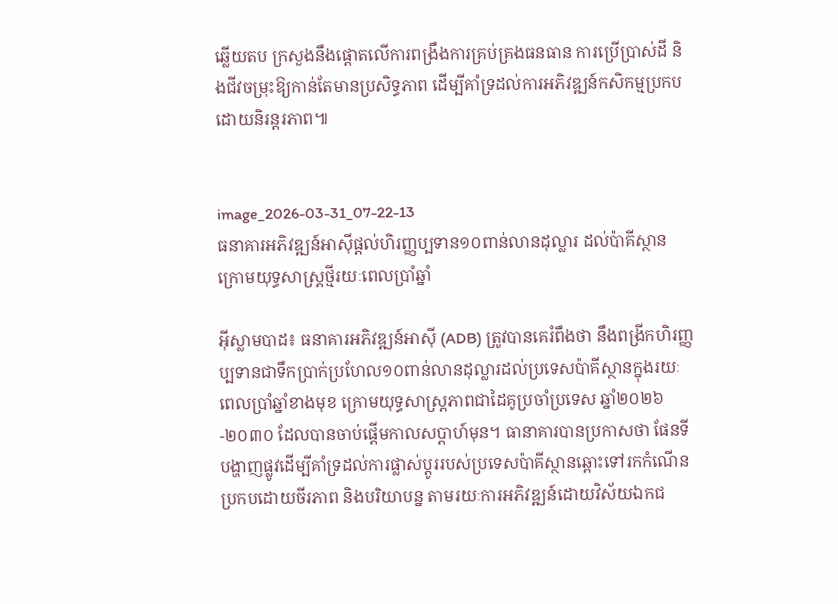ឆ្លើយតប ក្រសួងនឹងផ្តោតលើការពង្រឹងការគ្រប់គ្រងធនធាន ការប្រើប្រាស់ដី និងជីវចម្រុះឱ្យកាន់តែមានប្រសិទ្ធភាព ដើម្បីគាំទ្រដល់ការអភិវឌ្ឍន៍កសិកម្មប្រកបដោយនិរន្តរភាព៕


image_2026-03-31_07-22-13
ធនាគារអភិវឌ្ឍន៍អាស៊ីផ្តល់ហិរញ្ញប្បទាន១០ពាន់លានដុល្លារ ដល់ប៉ាគីស្ថាន ក្រោមយុទ្ធសាស្ត្រថ្មីរយៈពេលប្រាំឆ្នាំ

អ៊ីស្លាមបាដ៖ ធនាគារអភិវឌ្ឍន៍អាស៊ី (ADB) ត្រូវបានគេរំពឹងថា នឹងពង្រីកហិរញ្ញប្បទានជាទឹកប្រាក់ប្រហែល១០ពាន់លានដុល្លារដល់ប្រទេសប៉ាគីស្ថានក្នុងរយៈពេលប្រាំឆ្នាំខាងមុខ ក្រោមយុទ្ធសាស្ត្រភាពជាដៃគូប្រចាំប្រទេស ឆ្នាំ២០២៦-២០៣០ ដែលបានចាប់ផ្តើមកាលសប្តាហ៍មុន។ ធានាគារបានប្រកាសថា ផែនទីបង្ហាញផ្លូវដើម្បីគាំទ្រដល់ការផ្លាស់ប្តូររបស់ប្រទេសប៉ាគីស្ថានឆ្ពោះទៅរកកំណើនប្រកបដោយចីរភាព និងបរិយាបន្ន តាមរយៈការអភិវឌ្ឍន៍ដោយវិស័យឯកជ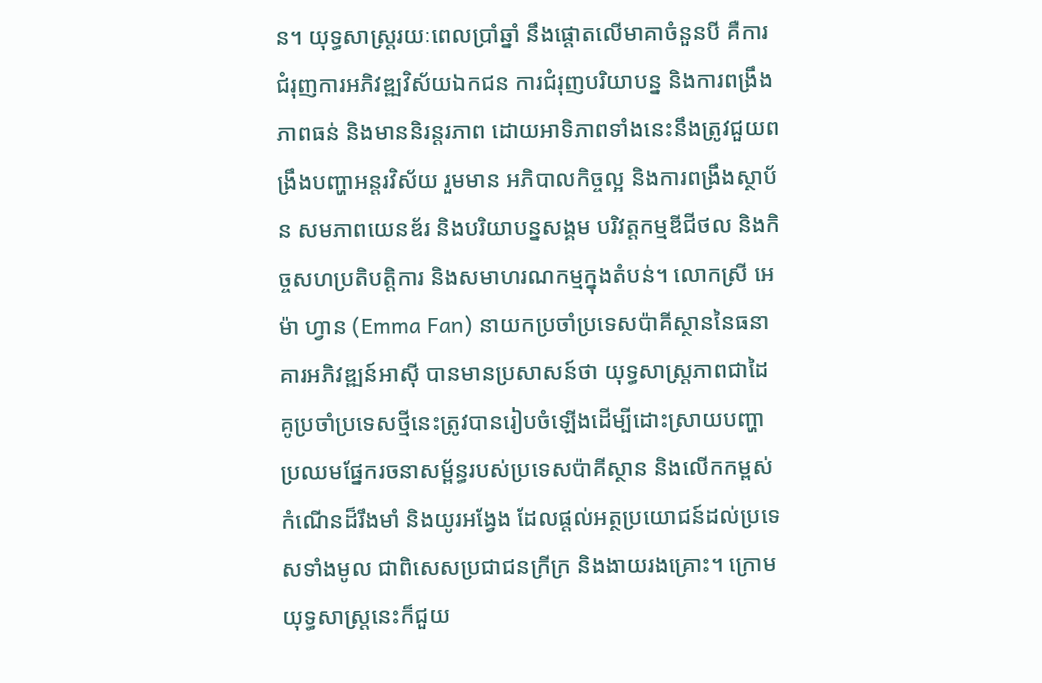ន។ យុទ្ធសាស្ត្ររយៈពេលប្រាំឆ្នាំ នឹងផ្តោតលើមាគាចំនួនបី គឺការជំរុញការអភិវឌ្ឍវិស័យឯកជន ការជំរុញបរិយាបន្ន និងការពង្រឹងភាពធន់ និងមាននិរន្តរភាព ដោយអាទិភាពទាំងនេះនឹងត្រូវជួយពង្រឹងបញ្ហាអន្តរវិស័យ រួមមាន អភិបាលកិច្ចល្អ និងការពង្រឹងស្ថាប័ន សមភាពយេនឌ័រ និងបរិយាបន្នសង្គម បរិវត្តកម្មឌីជីថល និងកិច្ចសហប្រតិបត្តិការ និងសមាហរណកម្មក្នុងតំបន់។ លោកស្រី អេម៉ា ហ្វាន (Emma Fan) នាយកប្រចាំប្រទេសប៉ាគីស្ថាននៃធនាគារអភិវឌ្ឍន៍អាស៊ី បានមានប្រសាសន៍ថា យុទ្ធសាស្ត្រភាពជាដៃគូប្រចាំប្រទេសថ្មីនេះត្រូវបានរៀបចំឡើងដើម្បីដោះស្រាយបញ្ហាប្រឈមផ្នែករចនាសម្ព័ន្ធរបស់ប្រទេសប៉ាគីស្ថាន និងលើកកម្ពស់កំណើនដ៏រឹងមាំ និងយូរអង្វែង ដែលផ្តល់អត្ថប្រយោជន៍ដល់ប្រទេសទាំងមូល ជាពិសេសប្រជាជនក្រីក្រ និងងាយរងគ្រោះ។ ក្រោមយុទ្ធសាស្ត្រនេះក៏ជួយ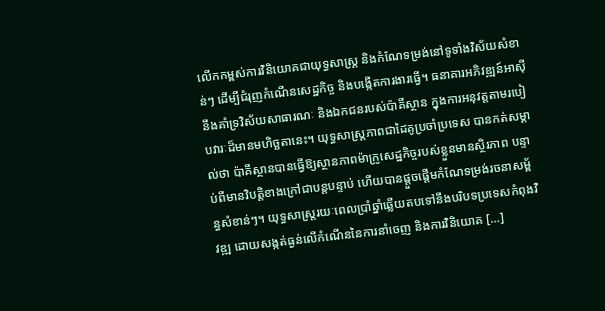លើកកម្ពស់ការវិនិយោគជាយុទ្ធសាស្ត្រ និងកំណែទម្រង់នៅទូទាំងវិស័យសំខាន់ៗ ដើម្បីជំរុញកំណើនសេដ្ឋកិច្ច និងបង្កើតការងារធ្វើ។ ធនាគារអភិវឌ្ឍន៍អាស៊ីនឹងគាំទ្រវិស័យសាធារណៈ និងឯកជនរបស់ប៉ាគីស្ថាន ក្នុងការអនុវត្តតាមរបៀបវារៈដ៏មានមហិច្ឆតានេះ។ យុទ្ធសាស្ត្រភាពជាដៃគូប្រចាំប្រទេស បានកត់សម្គាល់ថា ប៉ាគីស្ថានបានធ្វើឱ្យស្ថានភាពម៉ាក្រូសេដ្ឋកិច្ចរបស់ខ្លួនមានស្ថិរភាព បន្ទាប់ពីមានវិបត្តិខាងក្រៅជាបន្តបន្ទាប់ ហើយបានផ្តួចផ្តើមកំណែទម្រង់រចនាសម្ព័ន្ធសំខាន់ៗ។ យុទ្ធសាស្ត្ររយៈពេលប្រាំឆ្នាំឆ្លើយតបទៅនឹងបរិបទប្រទេសកំពុងវិវឌ្ឍ ដោយសង្កត់ធ្ងន់លើកំណើននៃការនាំចេញ និងការវិនិយោគ […]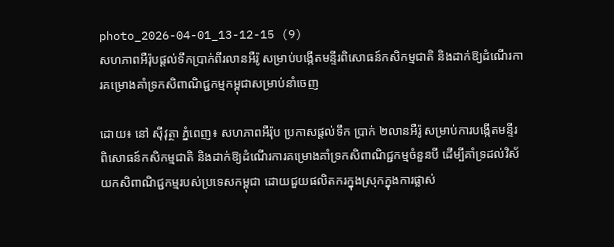photo_2026-04-01_13-12-15 (9)
សហភាពអឺរ៉ុបផ្តល់ទឹកប្រាក់ពីរលានអឺរ៉ូ សម្រាប់បង្កើតមន្ទីរពិសោធន៍កសិកម្មជាតិ និងដាក់ឱ្យដំណើរការគម្រោងគាំទ្រកសិពាណិជ្ជកម្មកម្ពុជាសម្រាប់នាំចេញ

ដោយ៖ នៅ ស៊ីវុត្ថា ភ្នំពេញ៖ សហភាពអឺរ៉ុប ប្រកាសផ្តល់ទឹក ប្រាក់ ២លានអឺរ៉ូ សម្រាប់ការបង្កើតមន្ទីរពិសោធន៍កសិកម្មជាតិ និងដាក់ឱ្យដំណើរការគម្រោងគាំទ្រកសិពាណិជ្ជកម្មចំនួនបី ដើម្បីគាំទ្រដល់វិស័យកសិពាណិជ្ជកម្មរបស់ប្រទេសកម្ពុជា ដោយជួយផលិតករក្នុងស្រុកក្នុងការផ្លាស់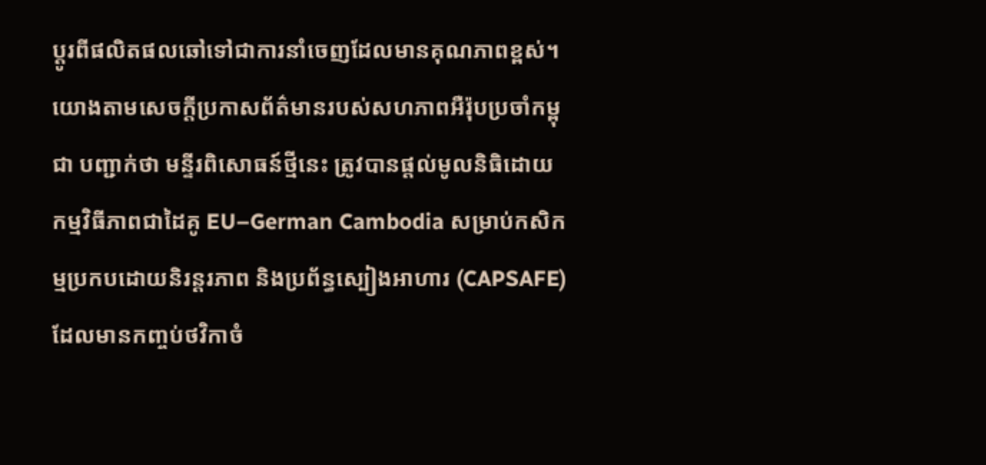ប្តូរពីផលិតផលឆៅទៅជាការនាំចេញដែលមានគុណភាពខ្ពស់។ យោងតាមសេចក្តីប្រកាសព័ត៌មានរបស់សហភាពអឺរ៉ុបប្រចាំកម្ពុជា បញ្ជាក់ថា មន្ទីរពិសោធន៍ថ្មីនេះ ត្រូវបានផ្តល់មូលនិធិដោយកម្មវិធីភាពជាដៃគូ EU–German Cambodia សម្រាប់កសិកម្មប្រកបដោយនិរន្តរភាព និងប្រព័ន្ធស្បៀងអាហារ (CAPSAFE) ដែលមានកញ្ចប់ថវិកាចំ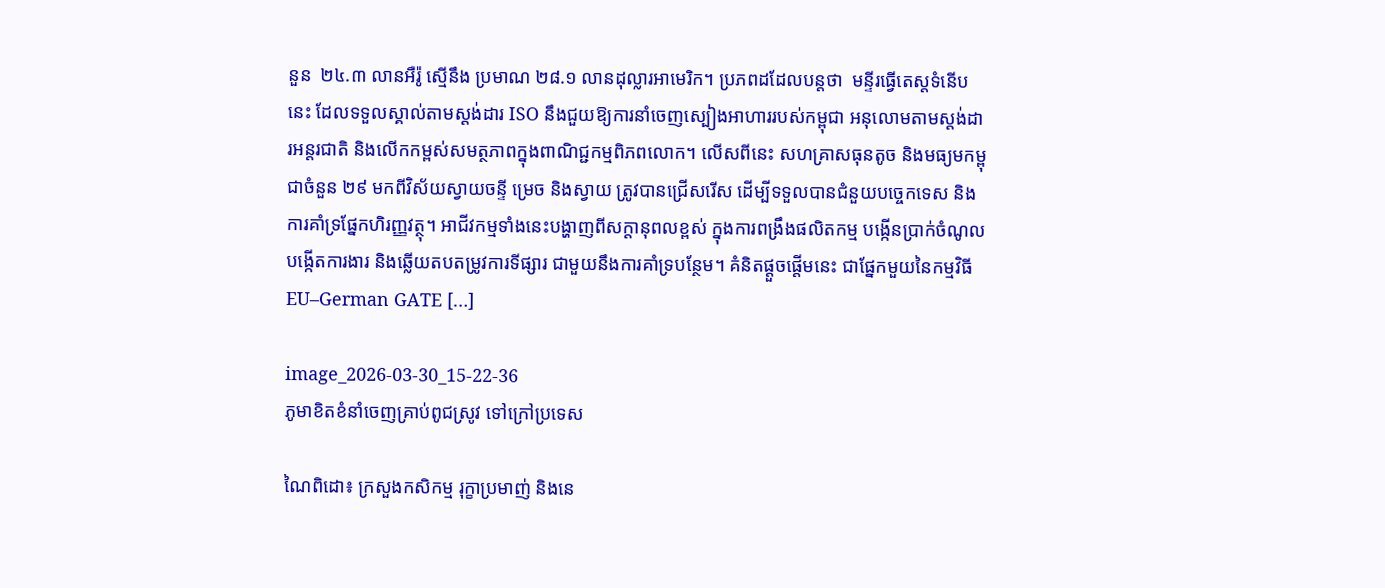នួន  ២៤.៣ លានអឺរ៉ូ ស្មើនឹង ប្រមាណ ២៨.១ លានដុល្លារអាមេរិក។ ប្រភពដដែលបន្តថា  មន្ទីរធ្វើតេស្តទំនើបនេះ ដែលទទួលស្គាល់តាមស្តង់ដារ ISO នឹងជួយឱ្យការនាំចេញស្បៀងអាហាររបស់កម្ពុជា អនុលោមតាមស្តង់ដារអន្តរជាតិ និងលើកកម្ពស់សមត្ថភាពក្នុងពាណិជ្ជកម្មពិភពលោក។ លើសពីនេះ សហគ្រាសធុនតូច និងមធ្យមកម្ពុជាចំនួន ២៩ មកពីវិស័យស្វាយចន្ទី ម្រេច និងស្វាយ ត្រូវបានជ្រើសរើស ដើម្បីទទួលបានជំនួយបច្ចេកទេស និងការគាំទ្រផ្នែកហិរញ្ញវត្ថុ។ អាជីវកម្មទាំងនេះបង្ហាញពីសក្តានុពលខ្ពស់ ក្នុងការពង្រឹងផលិតកម្ម បង្កើនប្រាក់ចំណូល បង្កើតការងារ និងឆ្លើយតបតម្រូវការទីផ្សារ ជាមួយនឹងការគាំទ្របន្ថែម។ គំនិតផ្តួចផ្តើមនេះ ជាផ្នែកមួយនៃកម្មវិធី EU–German GATE […]

image_2026-03-30_15-22-36
ភូមាខិតខំនាំចេញគ្រាប់ពូជស្រូវ ទៅក្រៅប្រទេស

ណៃពិដោ៖ ក្រសួងកសិកម្ម រុក្ខាប្រមាញ់ និងនេ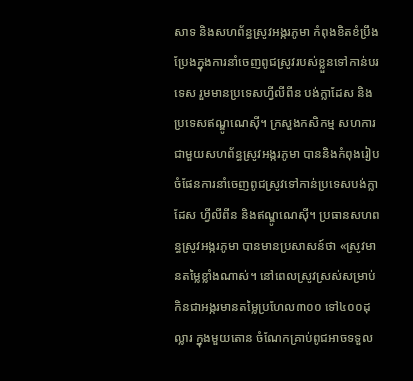សាទ និងសហព័ន្ធស្រូវអង្ករភូមា កំពុងខិតខំប្រឹងប្រែងក្នុងការនាំចេញពូជស្រូវរបស់ខ្លួនទៅកាន់បរទេស រួមមានប្រទេសហ្វីលីពីន បង់ក្លាដែស និងប្រទេសឥណ្ឌូណេស៊ី។ ក្រសួងកសិកម្ម សហការជាមួយសហព័ន្ធស្រូវអង្ករភូមា បាននិងកំពុងរៀបចំផែនការនាំចេញពូជស្រូវទៅកាន់ប្រទេសបង់ក្លាដែស ហ្វីលីពីន និងឥណ្ឌូណេស៊ី។ ប្រធានសហពន្ធស្រូវអង្ករភូមា បានមានប្រសាសន៍ថា «ស្រូវមានតម្លៃខ្លាំងណាស់។ នៅពេលស្រូវស្រស់សម្រាប់កិនជាអង្ករមានតម្លៃប្រហែល៣០០ ទៅ៤០០ដុល្លារ ក្នុងមួយតោន ចំណែកគ្រាប់ពូជអាចទទួល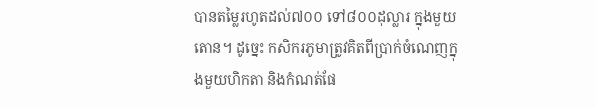បានតម្លៃរហូតដល់៧០០ ទៅ៨០០ដុល្លារ ក្នុងមួយតោន។ ដូច្នេះ កសិករភូមាត្រូវគិតពីប្រាក់ចំណេញក្នុងមួយហិកតា និងកំណត់ផែ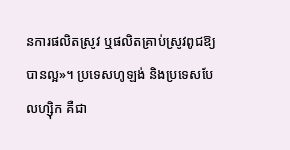នការផលិតស្រូវ ឬផលិតគ្រាប់ស្រូវពូជឱ្យបានល្អ»។ ប្រទេសហូឡង់ និងប្រទេសបែលហ្ស៊ិក គឺជា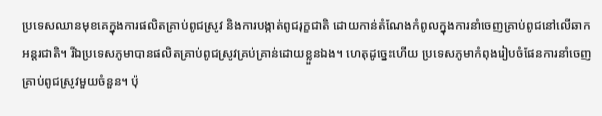ប្រទេសឈានមុខគេក្នុងការផលិតគ្រាប់ពូជស្រូវ និងការបង្កាត់ពូជរុក្ខជាតិ ដោយកាន់តំណែងកំពូលក្នុងការនាំចេញគ្រាប់ពូជនៅលើឆាកអន្តរជាតិ។ រីឯប្រទេសភូមាបានផលិតគ្រាប់ពូជស្រូវគ្រប់គ្រាន់ដោយខ្លួនឯង។ ហេតុដូច្នេះហើយ ប្រទេសភូមាកំពុងរៀបចំផែនការនាំចេញគ្រាប់ពូជស្រូវមួយចំនួន។ ប៉ុ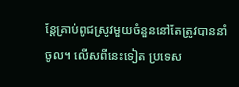ន្តែគ្រាប់ពូជស្រូវមួយចំនួននៅតែត្រូវបាននាំចូល។ លើសពីនេះទៀត ប្រទេស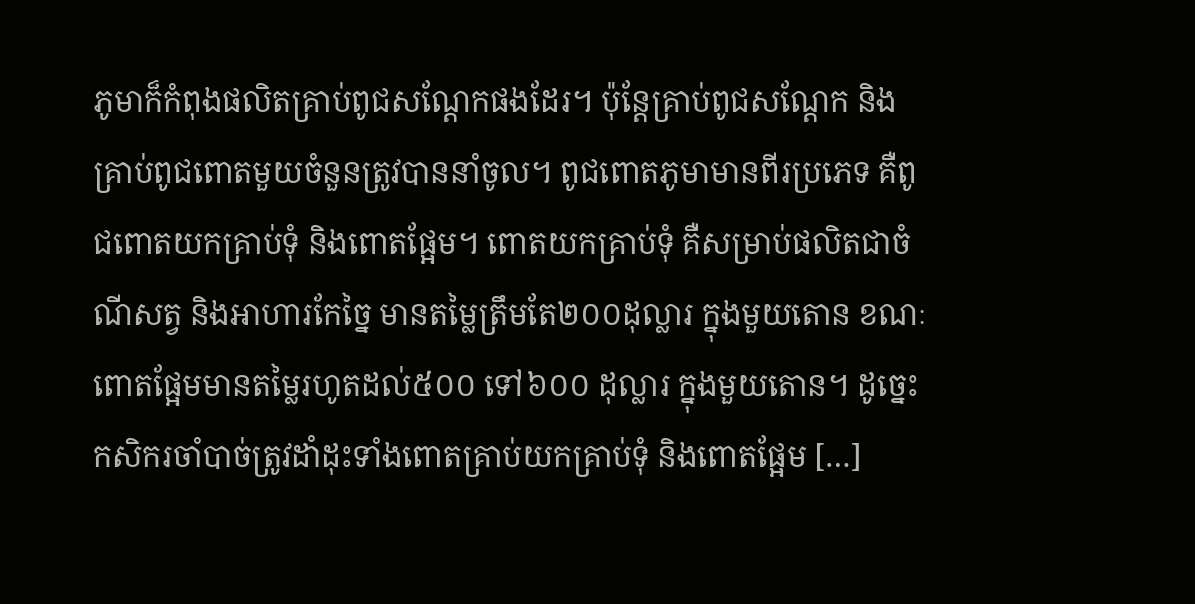ភូមាក៏កំពុងផលិតគ្រាប់ពូជសណ្តែកផងដែរ។ ប៉ុន្តែគ្រាប់ពូជសណ្តែក និងគ្រាប់ពូជពោតមួយចំនួនត្រូវបាននាំចូល។ ពូជពោតភូមាមានពីរប្រភេទ គឺពូជពោតយកគ្រាប់ទុំ និងពោតផ្អែម។ ពោតយកគ្រាប់ទុំ គឺសម្រាប់ផលិតជាចំណីសត្វ និងអាហារកែច្នៃ មានតម្លៃត្រឹមតែ២០០ដុល្លារ ក្នុងមួយតោន ខណៈពោតផ្អែមមានតម្លៃរហូតដល់៥០០ ទៅ៦០០ ដុល្លារ ក្នុងមួយតោន។ ដូច្នេះ កសិករចាំបាច់ត្រូវដាំដុះទាំងពោតគ្រាប់យកគ្រាប់ទុំ និងពោតផ្អែម […]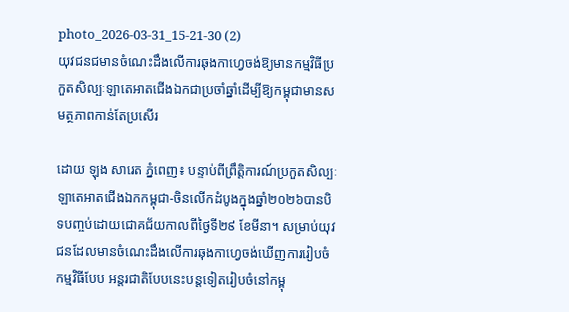photo_2026-03-31_15-21-30 (2)
យុវជនជមានចំណេះដឹងលើការឆុងកាហ្វេចង់ឱ្យមានកម្មវិធីប្រកួតសិល្បៈឡាតេអាតជើងឯកជាប្រចាំឆ្នាំដើម្បីឱ្យកម្ពុជាមានសមត្ថភាពកាន់តែប្រសើរ

ដោយ ឡុង សារេត ភ្នំពេញ៖ បន្ទាប់ពីព្រឹត្តិការណ៍ប្រកួតសិល្បៈឡាតេអាតជើងឯកកម្ពុជា-ចិនលើកដំបូងក្នុងឆ្នាំ២០២៦បានបិទបញ្ចប់ដោយជោគជ័យកាលពីថ្ងៃទី២៩ ខែមីនា។ សម្រាប់យុវជនដែលមានចំណេះដឹងលើការឆុងកាហ្វេចង់ឃើញការរៀបចំកម្មវិធីបែប អន្តរជាតិបែបនេះបន្តទៀតរៀបចំនៅកម្ពុ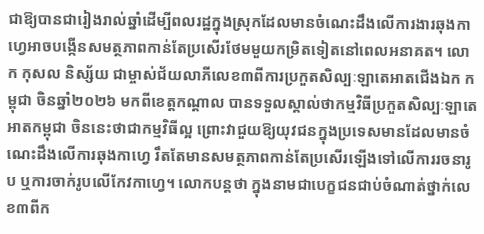ជាឱ្យបានជារៀងរាល់ឆ្នាំដើម្បីពលរដ្ឋក្នុងស្រុកដែលមានចំណេះដឹងលើការងារឆុងកាហ្វេអាចបង្កើនសមត្ថភាពកាន់តែប្រសើរថែមមួយកម្រិតទៀតនៅពេលអនាគត។ លោក កុសល និស្ស័យ ជាម្ចាស់ជ័យលាភីលេខ៣ពីការប្រកួតសិល្បៈឡាតេអាតជើងឯក កម្ពុជា ចិនឆ្នាំ២០២៦ មកពីខេត្តកណ្តាល បានទទួលស្គាល់ថាកម្មវិធីប្រកួតសិល្បៈឡាតេអាតកម្ពុជា ចិននេះថាជាកម្មវិធីល្អ ព្រោះវាជួយឱ្យយុវជនក្នុងប្រទេសមានដែលមានចំណេះដឹងលើការឆុងកាហ្វេ រឹតតែមានសមត្ថភាពកាន់តែប្រសើរឡើងទៅលើការរចនារូប ឬការចាក់រូបលើកែវកាហ្វេ។ លោកបន្តថា ក្នុងនាមជាបេក្ខជនជាប់ចំណាត់ថ្នាក់លេខ៣ពីក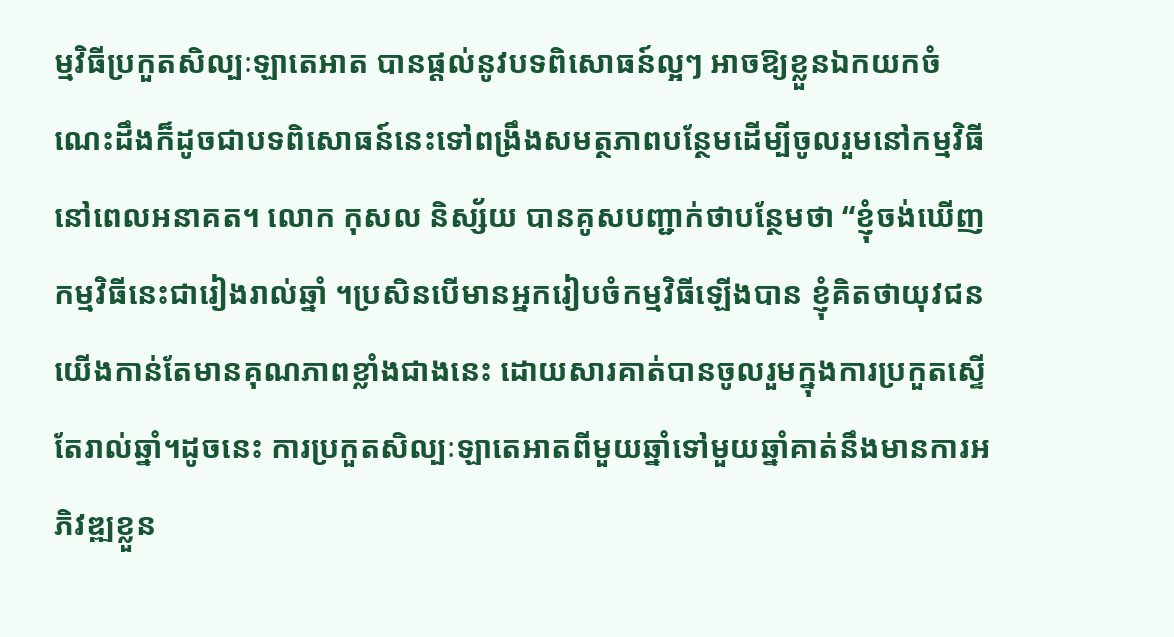ម្មវិធីប្រកួតសិល្បៈឡាតេអាត បានផ្តល់នូវបទពិសោធន៍ល្អៗ អាចឱ្យខ្លួនឯកយកចំណេះដឹងក៏ដូចជាបទពិសោធន៍នេះទៅពង្រឹងសមត្ថភាពបន្ថែមដើម្បីចូលរួមនៅកម្មវិធីនៅពេលអនាគត។ លោក កុសល និស្ស័យ បានគូសបញ្ជាក់ថាបន្ថែមថា “ខ្ញុំចង់ឃើញកម្មវិធីនេះជារៀងរាល់ឆ្នាំ ។ប្រសិនបើមានអ្នករៀបចំកម្មវិធីឡើងបាន ខ្ញុំគិតថាយុវជនយើងកាន់តែមានគុណភាពខ្លាំងជាងនេះ ដោយសារគាត់បានចូលរួមក្នុងការប្រកួតស្ទើតែរាល់ឆ្នាំ។ដូចនេះ ការប្រកួតសិល្បៈឡាតេអាតពីមួយឆ្នាំទៅមួយឆ្នាំគាត់នឹងមានការអភិវឌ្ឍខ្លួន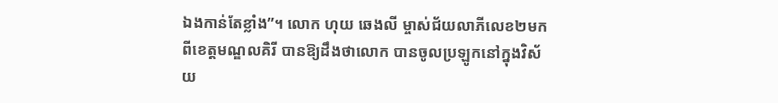ឯងកាន់តែខ្លាំង”។ លោក ហុយ ឆេងលី ម្ចាស់ជ័យលាភីលេខ២មកពីខេត្តមណ្ឌលគិរី បានឱ្យដឹងថាលោក បានចូលប្រឡូកនៅក្នុងវិស័យ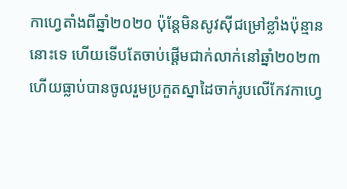កាហ្វេតាំងពីឆ្នាំ២០២០ ប៉ុន្តែមិនសូវស៊ីជម្រៅខ្លាំងប៉ុន្មាននោះទេ ហើយទើបតែចាប់ផ្តើមជាក់លាក់នៅឆ្នាំ២០២៣ ហើយធ្លាប់បានចូលរួមប្រកួតស្នាដៃចាក់រូបលើកែវកាហ្វេ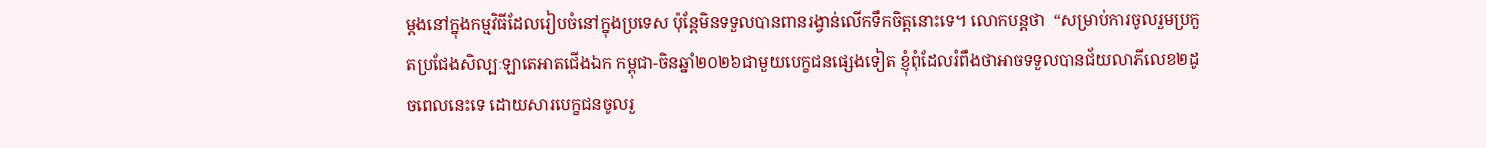ម្តងនៅក្នុងកម្មវិធីដែលរៀបចំនៅក្នុងប្រទេស ប៉ុន្តែមិនទទួលបានពានរង្វាន់លើកទឹកចិត្តនោះទេ។ លោកបន្តថា  “សម្រាប់ការចូលរួមប្រកួតប្រជែងសិល្បៈឡាតេអាតជើងឯក កម្ពុជា-ចិនឆ្នាំ២០២៦ជាមួយបេក្ខជនផ្សេងទៀត ខ្ញុំពុំដែលរំពឹងថាអាចទទួលបានជ័យលាភីលេខ២ដូចពេលនេះទេ ដោយសារបេក្ខជនចូលរួ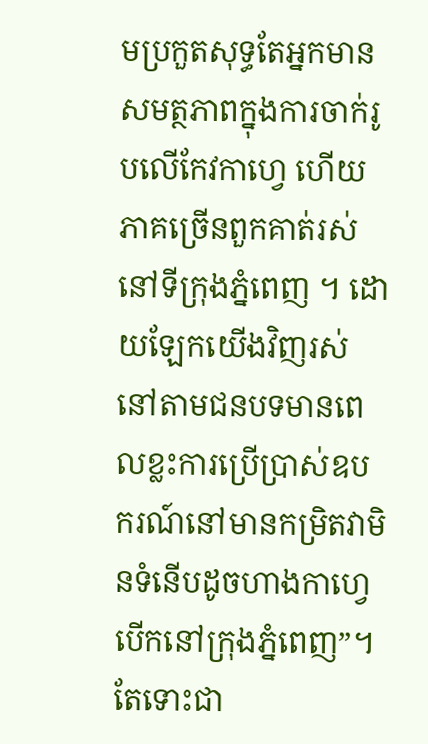មប្រកួតសុទ្ធតែអ្នកមានសមត្ថភាពក្នុងការចាក់រូបលើកែវកាហ្វេ ហើយភាគច្រើនពួកគាត់រស់នៅទីក្រុងភ្នំពេញ ។ ដោយឡែកយើងវិញរស់នៅតាមជនបទមានពេលខ្លះការប្រើប្រាស់ឧបករណ៍នៅមានកម្រិតវាមិនទំនើបដូចហាងកាហ្វេបើកនៅក្រុងភ្នំពេញ”។តែទោះជា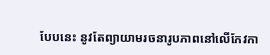បែបនេះ នូវតែព្យាយាមរចនារូបភាពនៅលើកែវកា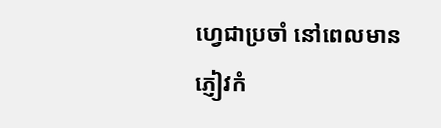ហ្វេជាប្រចាំ នៅពេលមានភ្ញៀវកំ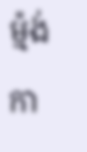ម្ម៉ង់កា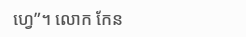ហ្វេ”។ លោក កែន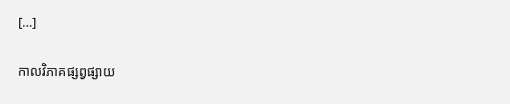[…]

កាលវិភាគផ្សព្វផ្សាយ